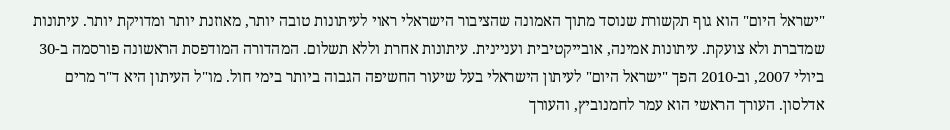"ישראל היום" הוא גוף תקשורת שנוסד מתוך האמונה שהציבור הישראלי ראוי לעיתונות טובה יותר, מאוזנת יותר ומדויקת יותר. עיתונות שמדברת ולא צועקת. עיתונות אמינה, אובייקטיבית ועניינית. עיתונות אחרת וללא תשלום. המהדורה המודפסת הראשונה פורסמה ב-30 ביולי 2007, וב-2010 הפך "ישראל היום" לעיתון הישראלי בעל שיעור החשיפה הגבוה ביותר בימי חול. מו"ל העיתון היא ד"ר מרים אדלסון. העורך הראשי הוא עמר לחמנוביץ, והעורך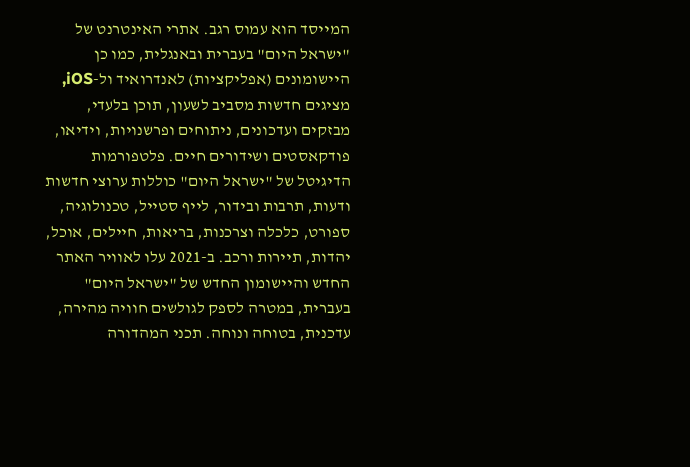המייסד הוא עמוס רגב. אתרי האינטרנט של "ישראל היום" בעברית ובאנגלית, כמו כן היישומונים (אפליקציות) לאנדרואיד ול-iOS, מציגים חדשות מסביב לשעון, תוכן בלעדי, מבזקים ועדכונים, ניתוחים ופרשנויות, וידיאו, פודקאסטים ושידורים חיים. פלטפורמות הדיגיטל של "ישראל היום" כוללות ערוצי חדשות ודעות, תרבות ובידור, לייף סטייל, טכנולוגיה, ספורט, כלכלה וצרכנות, בריאות, חיילים, אוכל, יהדות, תיירות ורכב. ב-2021 עלו לאוויר האתר החדש והיישומון החדש של "ישראל היום" בעברית, במטרה לספק לגולשים חוויה מהירה, עדכנית, בטוחה ונוחה. תכני המהדורה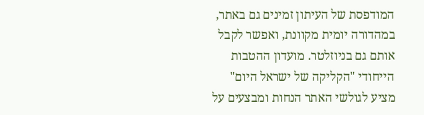המודפסת של העיתון זמינים גם באתר, במהדורה יומית מקוונת, ואפשר לקבל אותם גם בניוזלטר. מועדון ההטבות הייחודי "הקליקה של ישראל היום" מציע לגולשי האתר הנחות ומבצעים על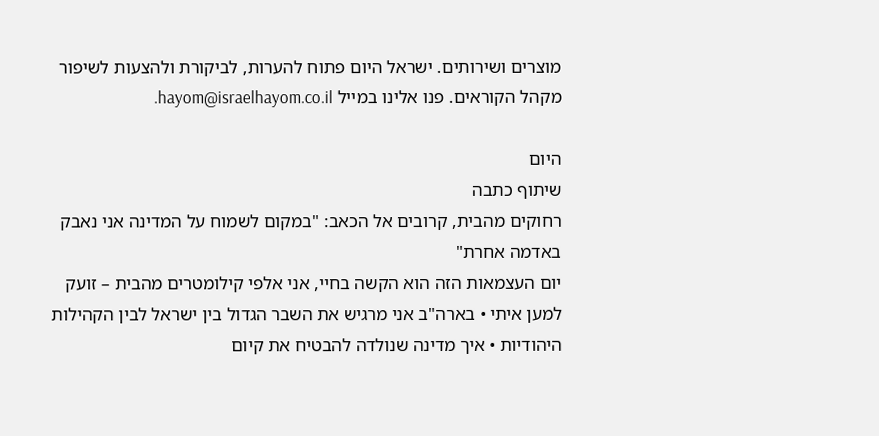מוצרים ושירותים. ישראל היום פתוח להערות, לביקורת ולהצעות לשיפור מקהל הקוראים. פנו אלינו במייל hayom@israelhayom.co.il.

היום
שיתוף כתבה
רחוקים מהבית, קרובים אל הכאב: "במקום לשמוח על המדינה אני נאבק באדמה אחרת"
יום העצמאות הזה הוא הקשה בחיי, אני אלפי קילומטרים מהבית – זועק למען איתי • בארה"ב אני מרגיש את השבר הגדול בין ישראל לבין הקהילות היהודיות • איך מדינה שנולדה להבטיח את קיום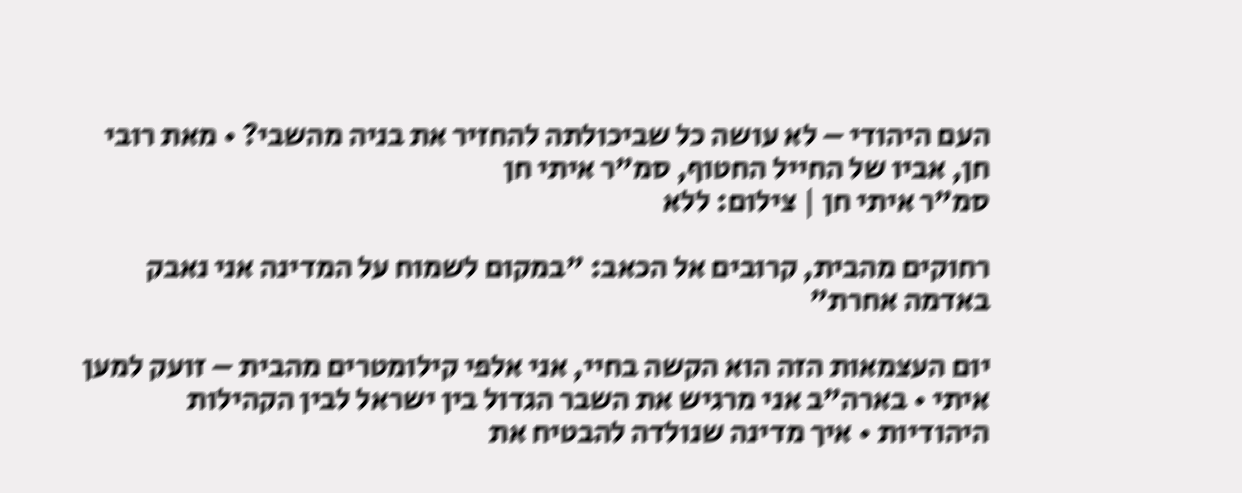העם היהודי – לא עושה כל שביכולתה להחזיר את בניה מהשבי? • מאת רובי חן, אביו של החייל החטוף, סמ"ר איתי חן
סמ"ר איתי חן | צילום: ללא

רחוקים מהבית, קרובים אל הכאב: "במקום לשמוח על המדינה אני נאבק באדמה אחרת"

יום העצמאות הזה הוא הקשה בחיי, אני אלפי קילומטרים מהבית – זועק למען איתי • בארה"ב אני מרגיש את השבר הגדול בין ישראל לבין הקהילות היהודיות • איך מדינה שנולדה להבטיח את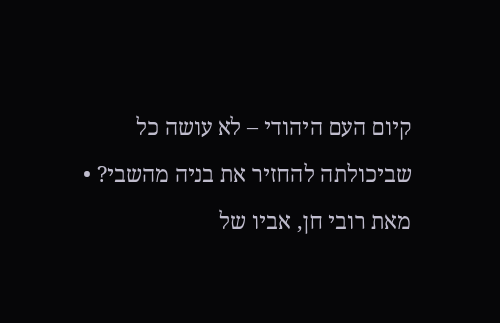קיום העם היהודי – לא עושה כל שביכולתה להחזיר את בניה מהשבי? • מאת רובי חן, אביו של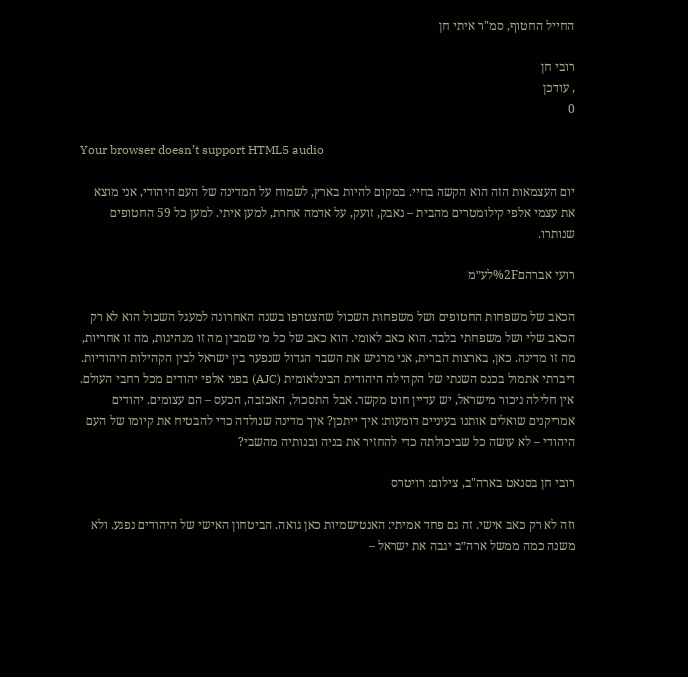החייל החטוף, סמ"ר איתי חן

רובי חן
, עודכן
0

Your browser doesn’t support HTML5 audio

יום העצמאות הזה הוא הקשה בחיי. במקום להיות בארץ, לשמוח על המדינה של העם היהודי, אני מוצא את עצמי אלפי קילומטרים מהבית – נאבק, זועק, על אדמה אחרת, למען איתי. למען כל 59 החטופים שנותרו.

רועי אברהם%2Fלע״מ

הכאב של משפחות החטופים ושל משפחות השכול שהצטרפו בשנה האחרונה למעגל השכול הוא לא רק הכאב שלי ושל משפחתי בלבד. הוא כאב לאומי. הוא כאב של כל מי שמבין מה זו מנהיגות, מה זו אחריות, מה זו מדינה. כאן, בארצות הברית, אני מרגיש את השבר הגדול שנפער בין ישראל לבין הקהילות היהודיות. דיברתי אתמול בכנס השנתי של הקהילה היהודית הבינלאומית (AJC) בפני אלפי יהודים מכל רחבי העולם. אין חלילה ניכור מישראל, יש עדיין חוט מקשר. אבל התסכול, האכזבה, הכעס – הם עצומים. יהודים אמריקנים שואלים אותנו בעיניים דומעות: איך ייתכן? איך מדינה שנולדה כדי להבטיח את קיומו של העם היהודי – לא עושה כל שביכולתה כדי להחזיר את בניה ובנותיה מהשבי?

רובי חן בסנאט בארה"ב, צילום: רויטרס

וזה לא רק כאב אישי. זה גם פחד אמיתי: האנטישמיות כאן גואה. הביטחון האישי של היהודים נפגע. ולא משנה כמה ממשל ארה״ב יגבה את ישראל –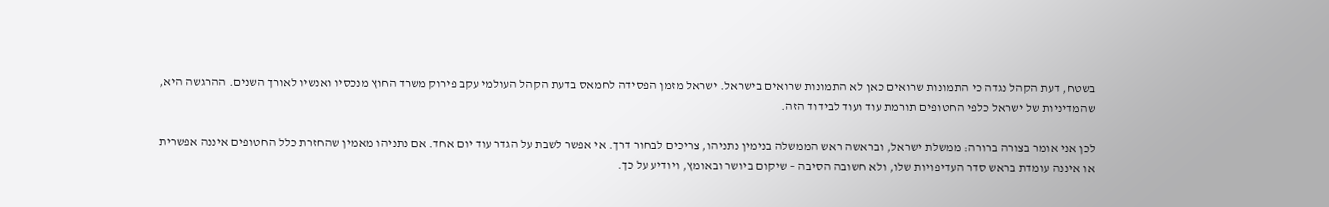בשטח, דעת הקהל נגדה כי התמונות שרואים כאן לא התמונות שרואים בישראל. ישראל מזמן הפסידה לחמאס בדעת הקהל העולמי עקב פירוק משרד החוץ מנכסיו ואנשיו לאורך השנים. ההרגשה היא, שהמדיניות של ישראל כלפי החטופים תורמת עוד ועוד לבידוד הזה.

לכן אני אומר בצורה ברורה: ממשלת ישראל, ובראשה ראש הממשלה בנימין נתניהו, צריכים לבחור דרך. אי אפשר לשבת על הגדר עוד יום אחד. אם נתניהו מאמין שהחזרת כלל החטופים איננה אפשרית או איננה עומדת בראש סדר העדיפויות שלו, ולא חשובה הסיבה – שיקום ביושר ובאומץ, ויודיע על כך.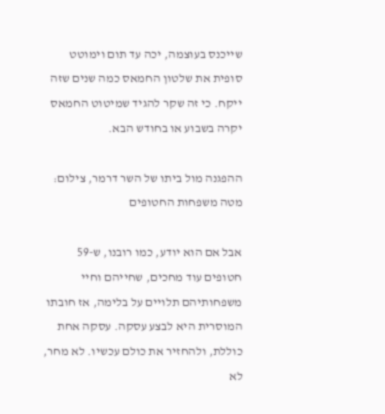שייכנס בעוצמה, יכה עד תום וימוטט סופית את שלטון החמאס כמה שנים שזה ייקח. כי זה שקר להגיד שמיטוט החמאס יקרה בשבוע או בחודש הבא.

ההפגנה מול ביתו של השר דרמר, צילום: מטה משפחות החטופים

אבל אם הוא יודע, כמו רובנו, ש-59 חטופים עוד מחכים, שחייהם וחיי משפחותיהם תלויים על בלימה, אז חובתו המוסרית היא לבצע עסקה. עסקה אחת כוללת, ולהחזיר את כולם עכשיו. לא מחר, לא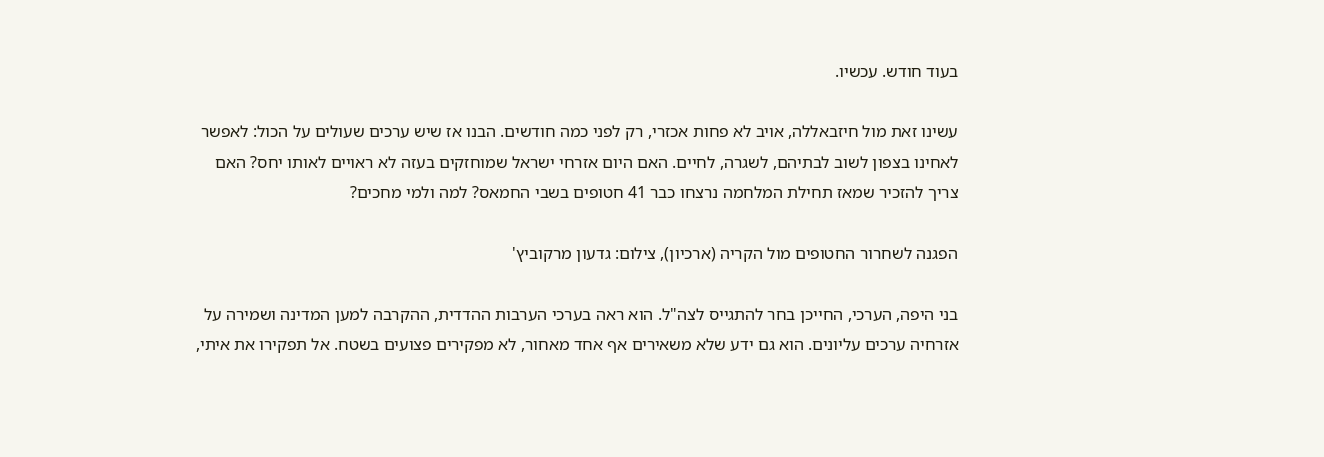בעוד חודש. עכשיו.

עשינו זאת מול חיזבאללה, אויב לא פחות אכזרי, רק לפני כמה חודשים. הבנו אז שיש ערכים שעולים על הכול: לאפשר לאחינו בצפון לשוב לבתיהם, לשגרה, לחיים. האם היום אזרחי ישראל שמוחזקים בעזה לא ראויים לאותו יחס? האם צריך להזכיר שמאז תחילת המלחמה נרצחו כבר 41 חטופים בשבי החמאס? למה ולמי מחכים?

הפגנה לשחרור החטופים מול הקריה (ארכיון), צילום: גדעון מרקוביץ'

בני היפה, הערכי, החייכן בחר להתגייס לצה"ל. הוא ראה בערכי הערבות ההדדית, ההקרבה למען המדינה ושמירה על אזרחיה ערכים עליונים. הוא גם ידע שלא משאירים אף אחד מאחור, לא מפקירים פצועים בשטח. אל תפקירו את איתי,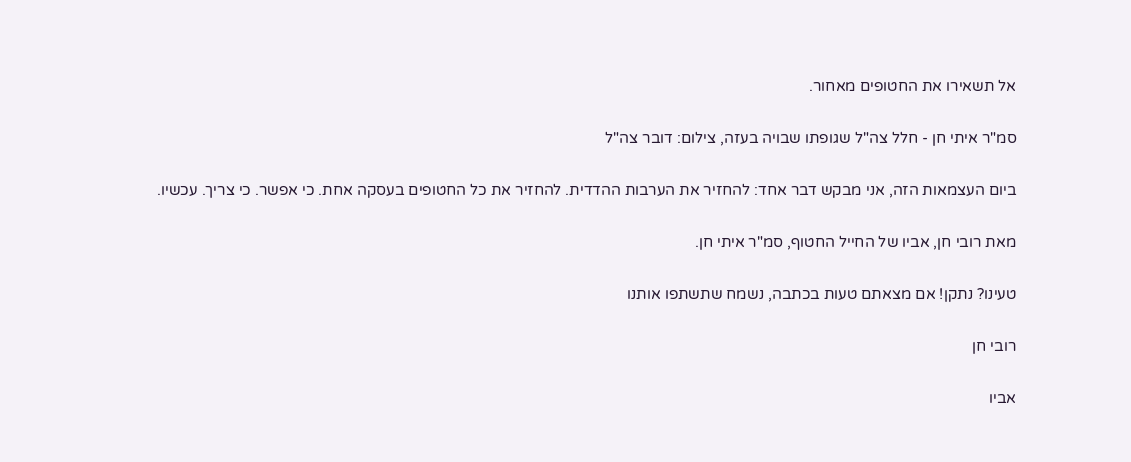אל תשאירו את החטופים מאחור.

סמ"ר איתי חן - חלל צה"ל שגופתו שבויה בעזה, צילום: דובר צה"ל

ביום העצמאות הזה, אני מבקש דבר אחד: להחזיר את הערבות ההדדית. להחזיר את כל החטופים בעסקה אחת. כי אפשר. כי צריך. עכשיו.

מאת רובי חן, אביו של החייל החטוף, סמ"ר איתי חן.

טעינו? נתקן! אם מצאתם טעות בכתבה, נשמח שתשתפו אותנו

רובי חן

אביו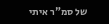של סמ"ר איתי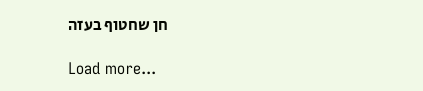חן שחטוף בעזה

Load more...